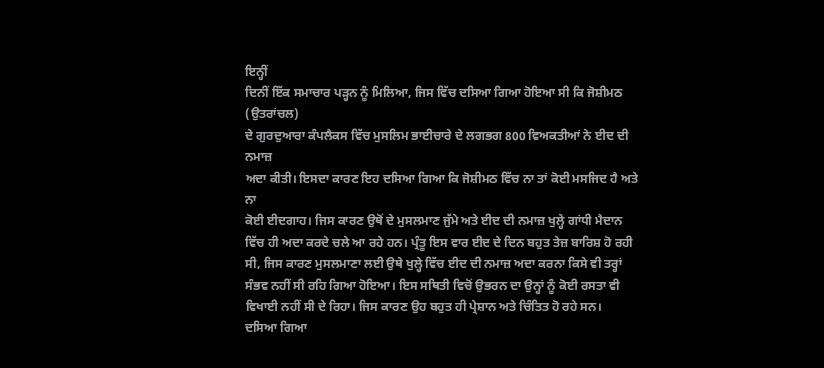ਇਨ੍ਹੀਂ
ਦਿਨੀਂ ਇੱਕ ਸਮਾਚਾਰ ਪੜ੍ਹਨ ਨੂੰ ਮਿਲਿਆ, ਜਿਸ ਵਿੱਚ ਦਸਿਆ ਗਿਆ ਹੋਇਆ ਸੀ ਕਿ ਜੋਸ਼ੀਮਠ (ਉਤਰਾਂਚਲ)
ਦੇ ਗੁਰਦੁਆਰਾ ਕੰਪਲੈਕਸ ਵਿੱਚ ਮੁਸਲਿਮ ਭਾਈਚਾਰੇ ਦੇ ਲਗਭਗ 800 ਵਿਅਕਤੀਆਂ ਨੇ ਈਦ ਦੀ ਨਮਾਜ਼
ਅਦਾ ਕੀਤੀ। ਇਸਦਾ ਕਾਰਣ ਇਹ ਦਸਿਆ ਗਿਆ ਕਿ ਜੋਸ਼ੀਮਠ ਵਿੱਚ ਨਾ ਤਾਂ ਕੋਈ ਮਸਜਿਦ ਹੈ ਅਤੇ ਨਾ
ਕੋਈ ਈਦਗਾਹ। ਜਿਸ ਕਾਰਣ ਉਥੋਂ ਦੇ ਮੁਸਲਮਾਣ ਜੁੱਮੇ ਅਤੇ ਈਦ ਦੀ ਨਮਾਜ਼ ਖੁਲ੍ਹੇ ਗਾਂਧੀ ਮੈਦਾਨ
ਵਿੱਚ ਹੀ ਅਦਾ ਕਰਦੇ ਚਲੇ ਆ ਰਹੇ ਹਨ। ਪ੍ਰੰਤੂ ਇਸ ਵਾਰ ਈਦ ਦੇ ਦਿਨ ਬਹੁਤ ਤੇਜ਼ ਬਾਰਿਸ਼ ਹੋ ਰਹੀ
ਸੀ, ਜਿਸ ਕਾਰਣ ਮੁਸਲਮਾਣਾ ਲਈ ਉਥੇ ਖੁਲ੍ਹੇ ਵਿੱਚ ਈਦ ਦੀ ਨਮਾਜ਼ ਅਦਾ ਕਰਨਾ ਕਿਸੇ ਵੀ ਤਰ੍ਹਾਂ
ਸੰਭਵ ਨਹੀਂ ਸੀ ਰਹਿ ਗਿਆ ਹੋਇਆ। ਇਸ ਸਥਿਤੀ ਵਿਚੋਂ ਉਭਰਨ ਦਾ ਉਨ੍ਹਾਂ ਨੂੰ ਕੋਈ ਰਸਤਾ ਵੀ
ਵਿਖਾਈ ਨਹੀਂ ਸੀ ਦੇ ਰਿਹਾ। ਜਿਸ ਕਾਰਣ ਉਹ ਬਹੁਤ ਹੀ ਪ੍ਰੇਸ਼ਾਨ ਅਤੇ ਚਿੰਤਿਤ ਹੋ ਰਹੇ ਸਨ।
ਦਸਿਆ ਗਿਆ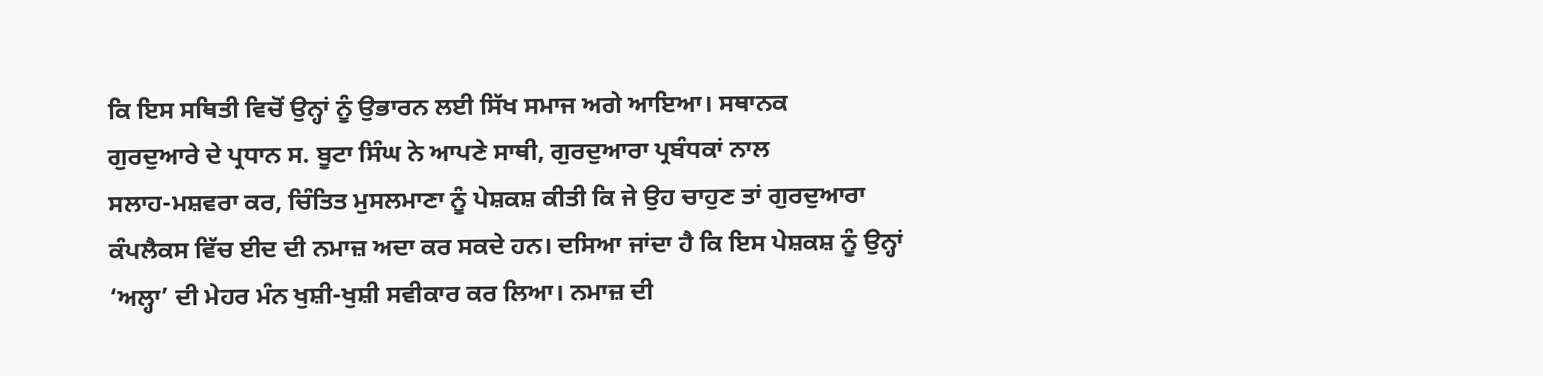ਕਿ ਇਸ ਸਥਿਤੀ ਵਿਚੋਂ ਉਨ੍ਹਾਂ ਨੂੰ ਉਭਾਰਨ ਲਈ ਸਿੱਖ ਸਮਾਜ ਅਗੇ ਆਇਆ। ਸਥਾਨਕ
ਗੁਰਦੁਆਰੇ ਦੇ ਪ੍ਰਧਾਨ ਸ. ਬੂਟਾ ਸਿੰਘ ਨੇ ਆਪਣੇ ਸਾਥੀ, ਗੁਰਦੁਆਰਾ ਪ੍ਰਬੰਧਕਾਂ ਨਾਲ
ਸਲਾਹ-ਮਸ਼ਵਰਾ ਕਰ, ਚਿੰਤਿਤ ਮੁਸਲਮਾਣਾ ਨੂੰ ਪੇਸ਼ਕਸ਼ ਕੀਤੀ ਕਿ ਜੇ ਉਹ ਚਾਹੁਣ ਤਾਂ ਗੁਰਦੁਆਰਾ
ਕੰਪਲੈਕਸ ਵਿੱਚ ਈਦ ਦੀ ਨਮਾਜ਼ ਅਦਾ ਕਰ ਸਕਦੇ ਹਨ। ਦਸਿਆ ਜਾਂਦਾ ਹੈ ਕਿ ਇਸ ਪੇਸ਼ਕਸ਼ ਨੂੰ ਉਨ੍ਹਾਂ
‘ਅਲ੍ਹਾ’ ਦੀ ਮੇਹਰ ਮੰਨ ਖੁਸ਼ੀ-ਖੁਸ਼ੀ ਸਵੀਕਾਰ ਕਰ ਲਿਆ। ਨਮਾਜ਼ ਦੀ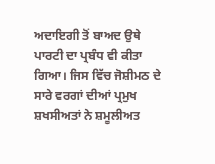ਅਦਾਇਗੀ ਤੋਂ ਬਾਅਦ ਉਥੇ
ਪਾਰਟੀ ਦਾ ਪ੍ਰਬੰਧ ਵੀ ਕੀਤਾ ਗਿਆ। ਜਿਸ ਵਿੱਚ ਜੋਸ਼ੀਮਠ ਦੇ ਸਾਰੇ ਵਰਗਾਂ ਦੀਆਂ ਪ੍ਰਮੁਖ
ਸ਼ਖਸੀਅਤਾਂ ਨੇ ਸ਼ਮੂਲੀਅਤ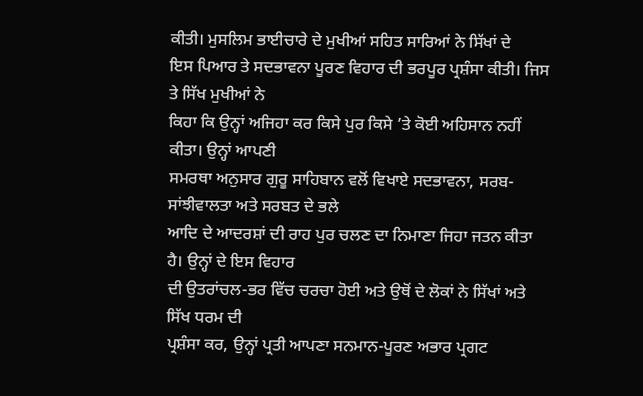ਕੀਤੀ। ਮੁਸਲਿਮ ਭਾਈਚਾਰੇ ਦੇ ਮੁਖੀਆਂ ਸਹਿਤ ਸਾਰਿਆਂ ਨੇ ਸਿੱਖਾਂ ਦੇ
ਇਸ ਪਿਆਰ ਤੇ ਸਦਭਾਵਨਾ ਪੂਰਣ ਵਿਹਾਰ ਦੀ ਭਰਪੂਰ ਪ੍ਰਸ਼ੰਸਾ ਕੀਤੀ। ਜਿਸ ਤੇ ਸਿੱਖ ਮੁਖੀਆਂ ਨੇ
ਕਿਹਾ ਕਿ ਉਨ੍ਹਾਂ ਅਜਿਹਾ ਕਰ ਕਿਸੇ ਪੁਰ ਕਿਸੇ ’ਤੇ ਕੋਈ ਅਹਿਸਾਨ ਨਹੀਂ ਕੀਤਾ। ਉਨ੍ਹਾਂ ਆਪਣੀ
ਸਮਰਥਾ ਅਨੁਸਾਰ ਗੁਰੂ ਸਾਹਿਬਾਨ ਵਲੋਂ ਵਿਖਾਏ ਸਦਭਾਵਨਾ, ਸਰਬ-ਸਾਂਝੀਵਾਲਤਾ ਅਤੇ ਸਰਬਤ ਦੇ ਭਲੇ
ਆਦਿ ਦੇ ਆਦਰਸ਼ਾਂ ਦੀ ਰਾਹ ਪੁਰ ਚਲਣ ਦਾ ਨਿਮਾਣਾ ਜਿਹਾ ਜਤਨ ਕੀਤਾ ਹੈ। ਉਨ੍ਹਾਂ ਦੇ ਇਸ ਵਿਹਾਰ
ਦੀ ਉਤਰਾਂਚਲ-ਭਰ ਵਿੱਚ ਚਰਚਾ ਹੋਈ ਅਤੇ ਉਥੋਂ ਦੇ ਲੋਕਾਂ ਨੇ ਸਿੱਖਾਂ ਅਤੇ ਸਿੱਖ ਧਰਮ ਦੀ
ਪ੍ਰਸ਼ੰਸਾ ਕਰ, ਉਨ੍ਹਾਂ ਪ੍ਰਤੀ ਆਪਣਾ ਸਨਮਾਨ-ਪੂਰਣ ਅਭਾਰ ਪ੍ਰਗਟ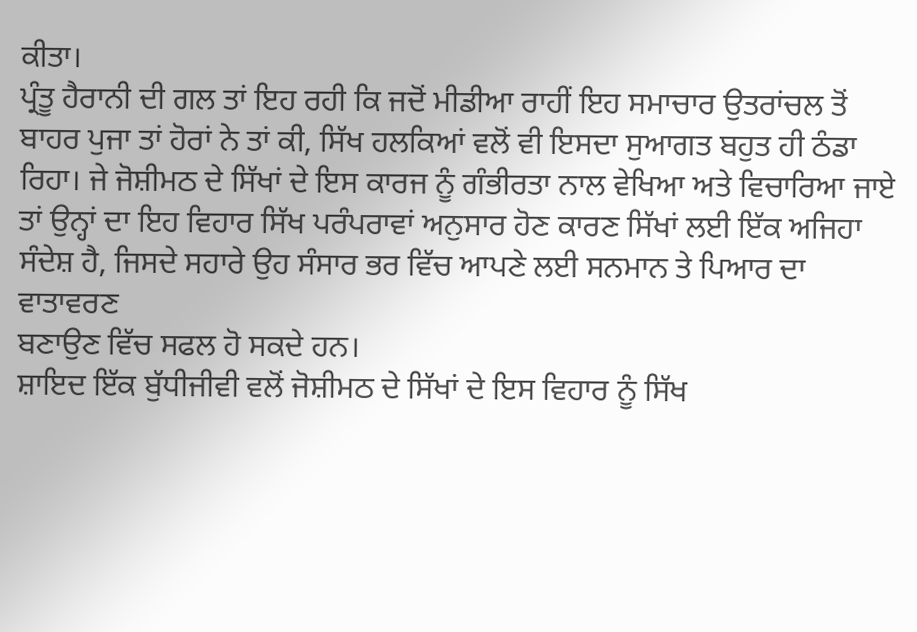ਕੀਤਾ।
ਪ੍ਰੰਤੂ ਹੈਰਾਨੀ ਦੀ ਗਲ ਤਾਂ ਇਹ ਰਹੀ ਕਿ ਜਦੋਂ ਮੀਡੀਆ ਰਾਹੀਂ ਇਹ ਸਮਾਚਾਰ ਉਤਰਾਂਚਲ ਤੋਂ
ਬਾਹਰ ਪੁਜਾ ਤਾਂ ਹੋਰਾਂ ਨੇ ਤਾਂ ਕੀ, ਸਿੱਖ ਹਲਕਿਆਂ ਵਲੋਂ ਵੀ ਇਸਦਾ ਸੁਆਗਤ ਬਹੁਤ ਹੀ ਠੰਡਾ
ਰਿਹਾ। ਜੇ ਜੋਸ਼ੀਮਠ ਦੇ ਸਿੱਖਾਂ ਦੇ ਇਸ ਕਾਰਜ ਨੂੰ ਗੰਭੀਰਤਾ ਨਾਲ ਵੇਖਿਆ ਅਤੇ ਵਿਚਾਰਿਆ ਜਾਏ
ਤਾਂ ਉਨ੍ਹਾਂ ਦਾ ਇਹ ਵਿਹਾਰ ਸਿੱਖ ਪਰੰਪਰਾਵਾਂ ਅਨੁਸਾਰ ਹੋਣ ਕਾਰਣ ਸਿੱਖਾਂ ਲਈ ਇੱਕ ਅਜਿਹਾ
ਸੰਦੇਸ਼ ਹੈ, ਜਿਸਦੇ ਸਹਾਰੇ ਉਹ ਸੰਸਾਰ ਭਰ ਵਿੱਚ ਆਪਣੇ ਲਈ ਸਨਮਾਨ ਤੇ ਪਿਆਰ ਦਾ ਵਾਤਾਵਰਣ
ਬਣਾਉਣ ਵਿੱਚ ਸਫਲ ਹੋ ਸਕਦੇ ਹਨ।
ਸ਼ਾਇਦ ਇੱਕ ਬੁੱਧੀਜੀਵੀ ਵਲੋਂ ਜੋਸ਼ੀਮਠ ਦੇ ਸਿੱਖਾਂ ਦੇ ਇਸ ਵਿਹਾਰ ਨੂੰ ਸਿੱਖ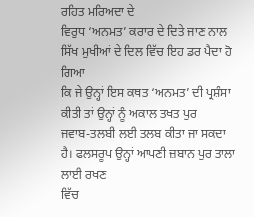ਰਹਿਤ ਮਰਿਅਦਾ ਦੇ
ਵਿਰੁਧ ‘ਅਨਮਤ’ ਕਰਾਰ ਦੇ ਦਿਤੇ ਜਾਣ ਨਾਲ ਸਿੱਖ ਮੁਖੀਆਂ ਦੇ ਦਿਲ ਵਿੱਚ ਇਹ ਡਰ ਪੈਦਾ ਹੋ ਗਿਆ
ਕਿ ਜੇ ਉਨ੍ਹਾਂ ਇਸ ਕਥਤ ‘ਅਨਮਤ’ ਦੀ ਪ੍ਰਸ਼ੰਸਾ ਕੀਤੀ ਤਾਂ ਉਨ੍ਹਾਂ ਨੂੰ ਅਕਾਲ ਤਖਤ ਪੁਰ
ਜਵਾਬ-ਤਲਬੀ ਲਈ ਤਲਬ ਕੀਤਾ ਜਾ ਸਕਦਾ ਹੈ। ਫਲਸਰੂਪ ਉਨ੍ਹਾਂ ਆਪਣੀ ਜ਼ਬਾਨ ਪੁਰ ਤਾਲਾ ਲਾਈ ਰਖਣ
ਵਿੱਚ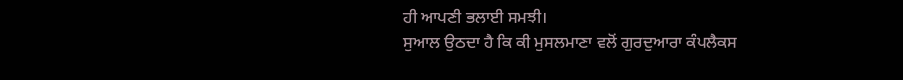ਹੀ ਆਪਣੀ ਭਲਾਈ ਸਮਝੀ।
ਸੁਆਲ ਉਠਦਾ ਹੈ ਕਿ ਕੀ ਮੁਸਲਮਾਣਾ ਵਲੋਂ ਗੁਰਦੁਆਰਾ ਕੰਪਲੈਕਸ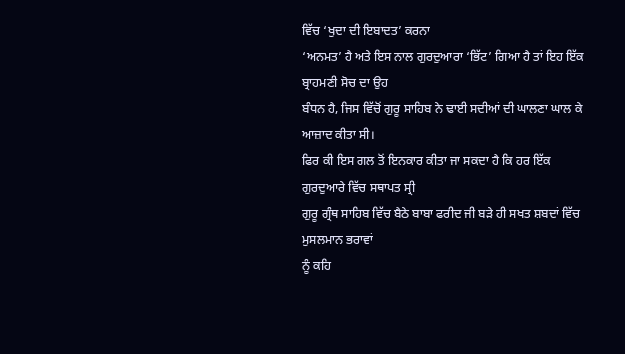ਵਿੱਚ ‘ਖੁਦਾ ਦੀ ਇਬਾਦਤ’ ਕਰਨਾ
‘ਅਨਮਤ’ ਹੈ ਅਤੇ ਇਸ ਨਾਲ ਗੁਰਦੁਆਰਾ ‘ਭਿੱਟ’ ਗਿਆ ਹੈ ਤਾਂ ਇਹ ਇੱਕ ਬ੍ਰਾਹਮਣੀ ਸੋਚ ਦਾ ਉਹ
ਬੰਧਨ ਹੈ, ਜਿਸ ਵਿੱਚੋਂ ਗੁਰੂ ਸਾਹਿਬ ਨੇ ਢਾਈ ਸਦੀਆਂ ਦੀ ਘਾਲਣਾ ਘਾਲ ਕੇ ਆਜ਼ਾਦ ਕੀਤਾ ਸੀ।
ਫਿਰ ਕੀ ਇਸ ਗਲ ਤੋਂ ਇਨਕਾਰ ਕੀਤਾ ਜਾ ਸਕਦਾ ਹੈ ਕਿ ਹਰ ਇੱਕ ਗੁਰਦੁਆਰੇ ਵਿੱਚ ਸਥਾਪਤ ਸ੍ਰੀ
ਗੁਰੂ ਗ੍ਰੰਥ ਸਾਹਿਬ ਵਿੱਚ ਬੈਠੇ ਬਾਬਾ ਫਰੀਦ ਜੀ ਬੜੇ ਹੀ ਸਖਤ ਸ਼ਬਦਾਂ ਵਿੱਚ ਮੁਸਲਮਾਨ ਭਰਾਵਾਂ
ਨੂੰ ਕਹਿ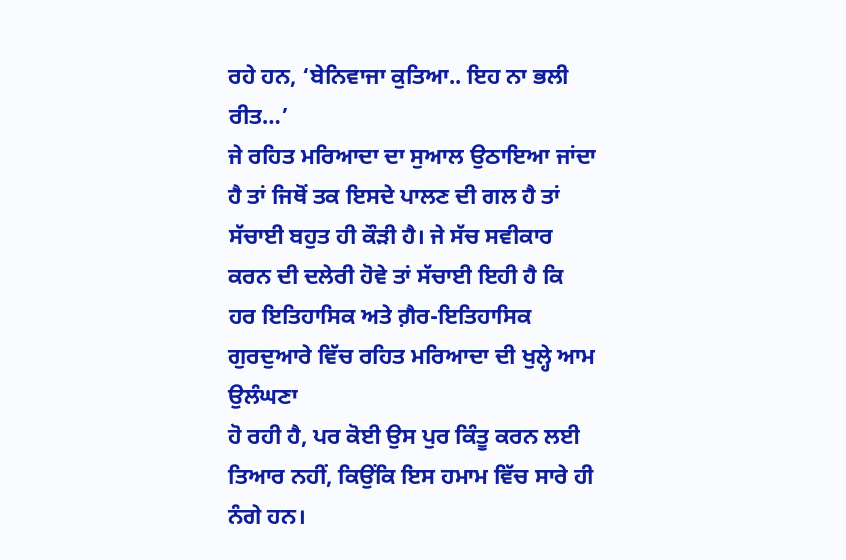ਰਹੇ ਹਨ, ‘ਬੇਨਿਵਾਜਾ ਕੁਤਿਆ.. ਇਹ ਨਾ ਭਲੀ ਰੀਤ…’
ਜੇ ਰਹਿਤ ਮਰਿਆਦਾ ਦਾ ਸੁਆਲ ਉਠਾਇਆ ਜਾਂਦਾ ਹੈ ਤਾਂ ਜਿਥੋਂ ਤਕ ਇਸਦੇ ਪਾਲਣ ਦੀ ਗਲ ਹੈ ਤਾਂ
ਸੱਚਾਈ ਬਹੁਤ ਹੀ ਕੌੜੀ ਹੈ। ਜੇ ਸੱਚ ਸਵੀਕਾਰ ਕਰਨ ਦੀ ਦਲੇਰੀ ਹੋਵੇ ਤਾਂ ਸੱਚਾਈ ਇਹੀ ਹੈ ਕਿ
ਹਰ ਇਤਿਹਾਸਿਕ ਅਤੇ ਗ਼ੈਰ-ਇਤਿਹਾਸਿਕ ਗੁਰਦੁਆਰੇ ਵਿੱਚ ਰਹਿਤ ਮਰਿਆਦਾ ਦੀ ਖੁਲ੍ਹੇ ਆਮ ਉਲੰਘਣਾ
ਹੋ ਰਹੀ ਹੈ, ਪਰ ਕੋਈ ਉਸ ਪੁਰ ਕਿੰਤੂ ਕਰਨ ਲਈ ਤਿਆਰ ਨਹੀਂ, ਕਿਉਂਕਿ ਇਸ ਹਮਾਮ ਵਿੱਚ ਸਾਰੇ ਹੀ
ਨੰਗੇ ਹਨ।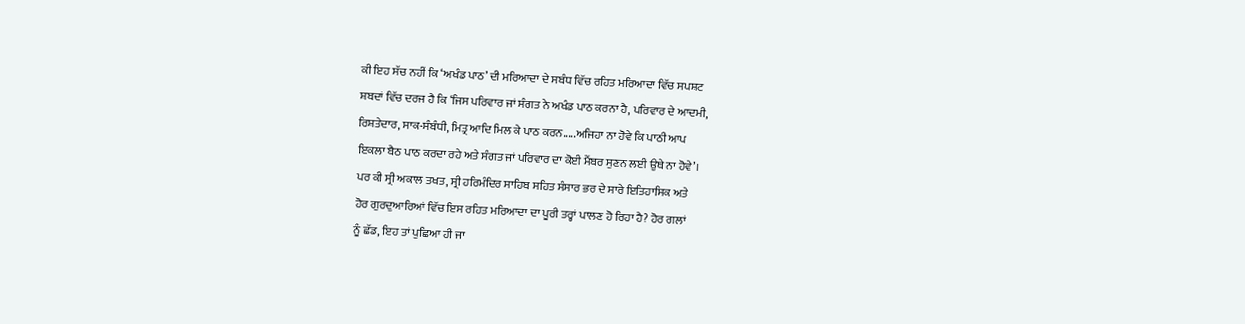ਕੀ ਇਹ ਸੱਚ ਨਹੀਂ ਕਿ ‘ਅਖੰਡ ਪਾਠ’ ਦੀ ਮਰਿਆਦਾ ਦੇ ਸਬੰਧ ਵਿੱਚ ਰਹਿਤ ਮਰਿਆਦਾ ਵਿੱਚ ਸਪਸ਼ਟ
ਸ਼ਬਦਾਂ ਵਿੱਚ ਦਰਜ ਹੈ ਕਿ ‘ਜਿਸ ਪਰਿਵਾਰ ਜਾਂ ਸੰਗਤ ਨੇ ਅਖੰਡ ਪਾਠ ਕਰਨਾ ਹੈ, ਪਰਿਵਾਰ ਦੇ ਆਦਮੀ,
ਰਿਸ਼ਤੇਦਾਰ, ਸਾਕ-ਸੰਬੰਧੀ, ਮਿਤ੍ਰ ਆਦਿ ਮਿਲ ਕੇ ਪਾਠ ਕਰਨ.....ਅਜਿਹਾ ਨਾ ਹੋਵੇ ਕਿ ਪਾਠੀ ਆਪ
ਇਕਲਾ ਬੈਠ ਪਾਠ ਕਰਦਾ ਰਹੇ ਅਤੇ ਸੰਗਤ ਜਾਂ ਪਰਿਵਾਰ ਦਾ ਕੋਈ ਮੈਂਬਰ ਸੁਣਨ ਲਈ ਉਥੇ ਨਾ ਹੋਵੇ’।
ਪਰ ਕੀ ਸ੍ਰੀ ਅਕਾਲ ਤਖਤ, ਸ੍ਰੀ ਹਰਿਮੰਦਿਰ ਸਾਹਿਬ ਸਹਿਤ ਸੰਸਾਰ ਭਰ ਦੇ ਸਾਰੇ ਇਤਿਹਾਸਿਕ ਅਤੇ
ਹੋਰ ਗੁਰਦੁਆਰਿਆਂ ਵਿੱਚ ਇਸ ਰਹਿਤ ਮਰਿਆਦਾ ਦਾ ਪੂਰੀ ਤਰ੍ਹਾਂ ਪਾਲਣ ਹੋ ਰਿਹਾ ਹੈ? ਹੋਰ ਗਲਾਂ
ਨੂੰ ਛੱਡ, ਇਹ ਤਾਂ ਪੁਛਿਆ ਹੀ ਜਾ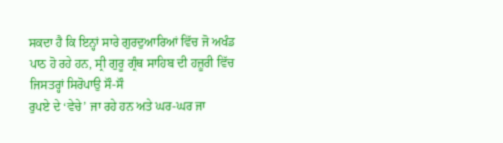ਸਕਦਾ ਹੈ ਕਿ ਇਨ੍ਹਾਂ ਸਾਰੇ ਗੁਰਦੁਆਰਿਆਂ ਵਿੱਚ ਜੋ ਅਖੰਡ
ਪਾਠ ਹੋ ਰਹੇ ਹਨ, ਸ੍ਰੀ ਗੁਰੂ ਗ੍ਰੰਥ ਸਾਹਿਬ ਦੀ ਹਜ਼ੂਰੀ ਵਿੱਚ ਜਿਸਤਰ੍ਹਾਂ ਸਿਰੋਪਾਉ ਸੌ-ਸੌ
ਰੁਪਏ ਦੇ ‘ਵੇਚੇ’ ਜਾ ਰਹੇ ਹਨ ਅਤੇ ਘਰ-ਘਰ ਜਾ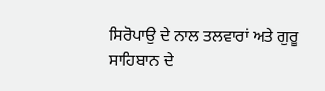ਸਿਰੋਪਾਉ ਦੇ ਨਾਲ ਤਲਵਾਰਾਂ ਅਤੇ ਗੁਰੂ
ਸਾਹਿਬਾਨ ਦੇ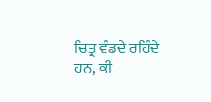ਚਿਤ੍ਰ ਵੰਡਦੇ ਰਹਿੰਦੇ ਹਨ, ਕੀ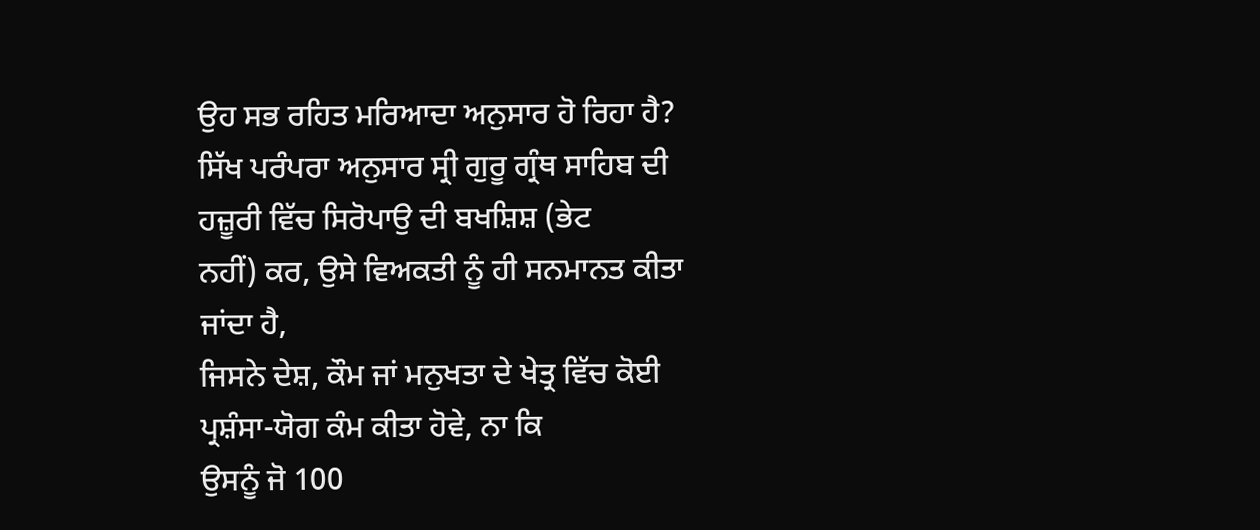ਉਹ ਸਭ ਰਹਿਤ ਮਰਿਆਦਾ ਅਨੁਸਾਰ ਹੋ ਰਿਹਾ ਹੈ?
ਸਿੱਖ ਪਰੰਪਰਾ ਅਨੁਸਾਰ ਸ੍ਰੀ ਗੁਰੂ ਗ੍ਰੰਥ ਸਾਹਿਬ ਦੀ ਹਜ਼ੂਰੀ ਵਿੱਚ ਸਿਰੋਪਾਉ ਦੀ ਬਖਸ਼ਿਸ਼ (ਭੇਟ
ਨਹੀਂ) ਕਰ, ਉਸੇ ਵਿਅਕਤੀ ਨੂੰ ਹੀ ਸਨਮਾਨਤ ਕੀਤਾ ਜਾਂਦਾ ਹੈ,
ਜਿਸਨੇ ਦੇਸ਼, ਕੌਮ ਜਾਂ ਮਨੁਖਤਾ ਦੇ ਖੇਤ੍ਰ ਵਿੱਚ ਕੋਈ ਪ੍ਰਸ਼ੰਸਾ-ਯੋਗ ਕੰਮ ਕੀਤਾ ਹੋਵੇ, ਨਾ ਕਿ
ਉਸਨੂੰ ਜੋ 100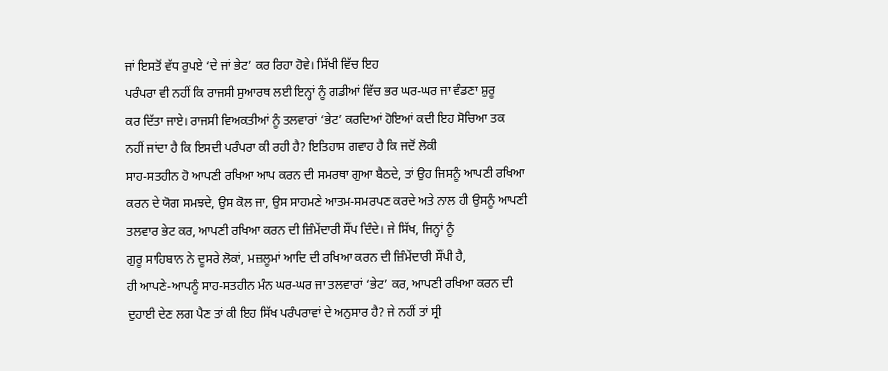ਜਾਂ ਇਸਤੋਂ ਵੱਧ ਰੁਪਏ ‘ਦੇ ਜਾਂ ਭੇਟ’ ਕਰ ਰਿਹਾ ਹੋਵੇ। ਸਿੱਖੀ ਵਿੱਚ ਇਹ
ਪਰੰਪਰਾ ਵੀ ਨਹੀਂ ਕਿ ਰਾਜਸੀ ਸੁਆਰਥ ਲਈ ਇਨ੍ਹਾਂ ਨੂੰ ਗਡੀਆਂ ਵਿੱਚ ਭਰ ਘਰ-ਘਰ ਜਾ ਵੰਡਣਾ ਸ਼ੁਰੂ
ਕਰ ਦਿੱਤਾ ਜਾਏ। ਰਾਜਸੀ ਵਿਅਕਤੀਆਂ ਨੂੰ ਤਲਵਾਰਾਂ ‘ਭੇਟ’ ਕਰਦਿਆਂ ਹੋਇਆਂ ਕਦੀ ਇਹ ਸੋਚਿਆ ਤਕ
ਨਹੀਂ ਜਾਂਦਾ ਹੈ ਕਿ ਇਸਦੀ ਪਰੰਪਰਾ ਕੀ ਰਹੀ ਹੈ? ਇਤਿਹਾਸ ਗਵਾਹ ਹੈ ਕਿ ਜਦੋਂ ਲੋਕੀ
ਸਾਹ-ਸਤਹੀਨ ਹੋ ਆਪਣੀ ਰਖਿਆ ਆਪ ਕਰਨ ਦੀ ਸਮਰਥਾ ਗੁਆ ਬੈਠਦੇ, ਤਾਂ ਉਹ ਜਿਸਨੂੰ ਆਪਣੀ ਰਖਿਆ
ਕਰਨ ਦੇ ਯੋਗ ਸਮਝਦੇ, ਉਸ ਕੋਲ ਜਾ, ਉਸ ਸਾਹਮਣੇ ਆਤਮ-ਸਮਰਪਣ ਕਰਦੇ ਅਤੇ ਨਾਲ ਹੀ ਉਸਨੂੰ ਆਪਣੀ
ਤਲਵਾਰ ਭੇਟ ਕਰ, ਆਪਣੀ ਰਖਿਆ ਕਰਨ ਦੀ ਜ਼ਿੰਮੇਂਦਾਰੀ ਸੌਂਪ ਦਿੰਦੇ। ਜੇ ਸਿੱਖ, ਜਿਨ੍ਹਾਂ ਨੂੰ
ਗੁਰੂ ਸਾਹਿਬਾਨ ਨੇ ਦੂਸਰੇ ਲੋਕਾਂ, ਮਜ਼ਲੂਮਾਂ ਆਦਿ ਦੀ ਰਖਿਆ ਕਰਨ ਦੀ ਜ਼ਿੰਮੇਂਦਾਰੀ ਸੌਂਪੀ ਹੈ,
ਹੀ ਆਪਣੇ-ਆਪਨੂੰ ਸਾਹ-ਸਤਹੀਨ ਮੰਨ ਘਰ-ਘਰ ਜਾ ਤਲਵਾਰਾਂ ‘ਭੇਟ’ ਕਰ, ਆਪਣੀ ਰਖਿਆ ਕਰਨ ਦੀ
ਦੁਹਾਈ ਦੇਣ ਲਗ ਪੈਣ ਤਾਂ ਕੀ ਇਹ ਸਿੱਖ ਪਰੰਪਰਾਵਾਂ ਦੇ ਅਨੁਸਾਰ ਹੈ? ਜੇ ਨਹੀਂ ਤਾਂ ਸ੍ਰੀ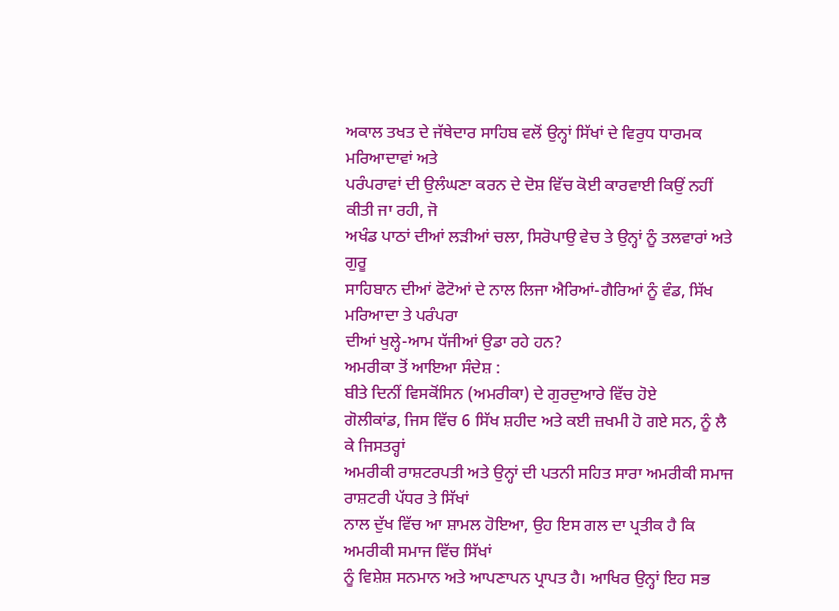ਅਕਾਲ ਤਖਤ ਦੇ ਜੱਥੇਦਾਰ ਸਾਹਿਬ ਵਲੋਂ ਉਨ੍ਹਾਂ ਸਿੱਖਾਂ ਦੇ ਵਿਰੁਧ ਧਾਰਮਕ ਮਰਿਆਦਾਵਾਂ ਅਤੇ
ਪਰੰਪਰਾਵਾਂ ਦੀ ਉਲੰਘਣਾ ਕਰਨ ਦੇ ਦੋਸ਼ ਵਿੱਚ ਕੋਈ ਕਾਰਵਾਈ ਕਿਉਂ ਨਹੀਂ ਕੀਤੀ ਜਾ ਰਹੀ, ਜੋ
ਅਖੰਡ ਪਾਠਾਂ ਦੀਆਂ ਲੜੀਆਂ ਚਲਾ, ਸਿਰੋਪਾਉ ਵੇਚ ਤੇ ਉਨ੍ਹਾਂ ਨੂੰ ਤਲਵਾਰਾਂ ਅਤੇ ਗੁਰੂ
ਸਾਹਿਬਾਨ ਦੀਆਂ ਫੋਟੋਆਂ ਦੇ ਨਾਲ ਲਿਜਾ ਐਰਿਆਂ-ਗੈਰਿਆਂ ਨੂੰ ਵੰਡ, ਸਿੱਖ ਮਰਿਆਦਾ ਤੇ ਪਰੰਪਰਾ
ਦੀਆਂ ਖੁਲ੍ਹੇ-ਆਮ ਧੱਜੀਆਂ ਉਡਾ ਰਹੇ ਹਨ?
ਅਮਰੀਕਾ ਤੋਂ ਆਇਆ ਸੰਦੇਸ਼ :
ਬੀਤੇ ਦਿਨੀਂ ਵਿਸਕੋਂਸਿਨ (ਅਮਰੀਕਾ) ਦੇ ਗੁਰਦੁਆਰੇ ਵਿੱਚ ਹੋਏ
ਗੋਲੀਕਾਂਡ, ਜਿਸ ਵਿੱਚ 6 ਸਿੱਖ ਸ਼ਹੀਦ ਅਤੇ ਕਈ ਜ਼ਖਮੀ ਹੋ ਗਏ ਸਨ, ਨੂੰ ਲੈ ਕੇ ਜਿਸਤਰ੍ਹਾਂ
ਅਮਰੀਕੀ ਰਾਸ਼ਟਰਪਤੀ ਅਤੇ ਉਨ੍ਹਾਂ ਦੀ ਪਤਨੀ ਸਹਿਤ ਸਾਰਾ ਅਮਰੀਕੀ ਸਮਾਜ ਰਾਸ਼ਟਰੀ ਪੱਧਰ ਤੇ ਸਿੱਖਾਂ
ਨਾਲ ਦੁੱਖ ਵਿੱਚ ਆ ਸ਼ਾਮਲ ਹੋਇਆ, ਉਹ ਇਸ ਗਲ ਦਾ ਪ੍ਰਤੀਕ ਹੈ ਕਿ ਅਮਰੀਕੀ ਸਮਾਜ ਵਿੱਚ ਸਿੱਖਾਂ
ਨੂੰ ਵਿਸ਼ੇਸ਼ ਸਨਮਾਨ ਅਤੇ ਆਪਣਾਪਨ ਪ੍ਰਾਪਤ ਹੈ। ਆਖਿਰ ਉਨ੍ਹਾਂ ਇਹ ਸਭ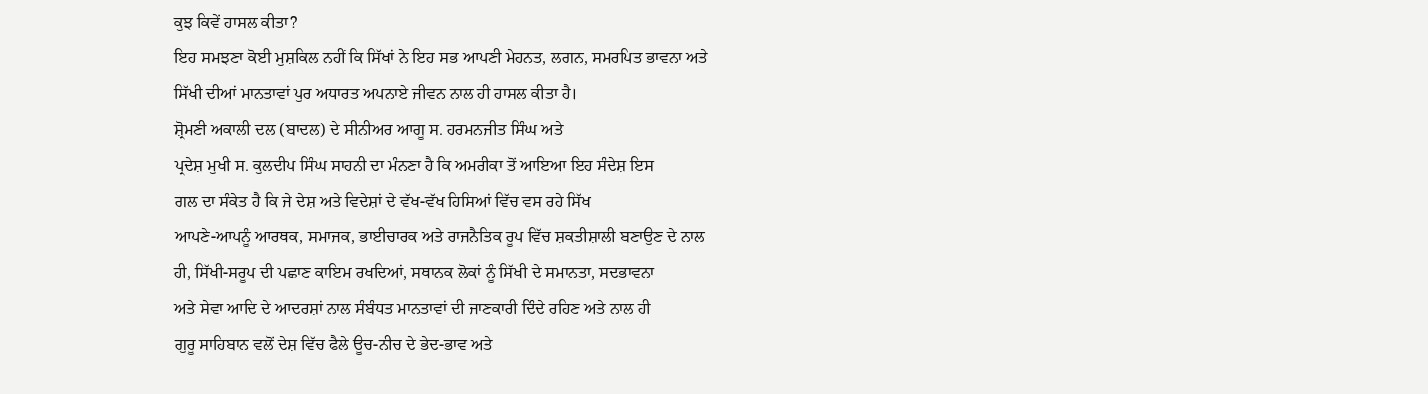ਕੁਝ ਕਿਵੇਂ ਹਾਸਲ ਕੀਤਾ?
ਇਹ ਸਮਝਣਾ ਕੋਈ ਮੁਸ਼ਕਿਲ ਨਹੀਂ ਕਿ ਸਿੱਖਾਂ ਨੇ ਇਹ ਸਭ ਆਪਣੀ ਮੇਹਨਤ, ਲਗਨ, ਸਮਰਪਿਤ ਭਾਵਨਾ ਅਤੇ
ਸਿੱਖੀ ਦੀਆਂ ਮਾਨਤਾਵਾਂ ਪੁਰ ਅਧਾਰਤ ਅਪਨਾਏ ਜੀਵਨ ਨਾਲ ਹੀ ਹਾਸਲ ਕੀਤਾ ਹੈ।
ਸ਼੍ਰੋਮਣੀ ਅਕਾਲੀ ਦਲ (ਬਾਦਲ) ਦੇ ਸੀਨੀਅਰ ਆਗੂ ਸ. ਹਰਮਨਜੀਤ ਸਿੰਘ ਅਤੇ
ਪ੍ਰਦੇਸ਼ ਮੁਖੀ ਸ. ਕੁਲਦੀਪ ਸਿੰਘ ਸਾਹਨੀ ਦਾ ਮੰਨਣਾ ਹੈ ਕਿ ਅਮਰੀਕਾ ਤੋਂ ਆਇਆ ਇਹ ਸੰਦੇਸ਼ ਇਸ
ਗਲ ਦਾ ਸੰਕੇਤ ਹੈ ਕਿ ਜੇ ਦੇਸ਼ ਅਤੇ ਵਿਦੇਸ਼ਾਂ ਦੇ ਵੱਖ-ਵੱਖ ਹਿਸਿਆਂ ਵਿੱਚ ਵਸ ਰਹੇ ਸਿੱਖ
ਆਪਣੇ-ਆਪਨੂੰ ਆਰਥਕ, ਸਮਾਜਕ, ਭਾਈਚਾਰਕ ਅਤੇ ਰਾਜਨੈਤਿਕ ਰੂਪ ਵਿੱਚ ਸ਼ਕਤੀਸ਼ਾਲੀ ਬਣਾਉਣ ਦੇ ਨਾਲ
ਹੀ, ਸਿੱਖੀ-ਸਰੂਪ ਦੀ ਪਛਾਣ ਕਾਇਮ ਰਖਦਿਆਂ, ਸਥਾਨਕ ਲੋਕਾਂ ਨੂੰ ਸਿੱਖੀ ਦੇ ਸਮਾਨਤਾ, ਸਦਭਾਵਨਾ
ਅਤੇ ਸੇਵਾ ਆਦਿ ਦੇ ਆਦਰਸ਼ਾਂ ਨਾਲ ਸੰਬੰਧਤ ਮਾਨਤਾਵਾਂ ਦੀ ਜਾਣਕਾਰੀ ਦਿੰਦੇ ਰਹਿਣ ਅਤੇ ਨਾਲ ਹੀ
ਗੁਰੂ ਸਾਹਿਬਾਨ ਵਲੋਂ ਦੇਸ਼ ਵਿੱਚ ਫੈਲੇ ਊਚ-ਨੀਚ ਦੇ ਭੇਦ-ਭਾਵ ਅਤੇ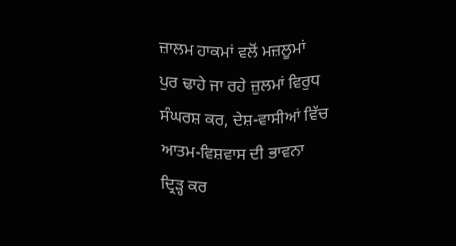ਜ਼ਾਲਮ ਹਾਕਮਾਂ ਵਲੋਂ ਮਜ਼ਲੂਮਾਂ
ਪੁਰ ਢਾਹੇ ਜਾ ਰਹੇ ਜ਼ੁਲਮਾਂ ਵਿਰੁਧ ਸੰਘਰਸ਼ ਕਰ, ਦੇਸ਼-ਵਾਸੀਆਂ ਵਿੱਚ ਆਤਮ-ਵਿਸ਼ਵਾਸ ਦੀ ਭਾਵਨਾ
ਦ੍ਰਿੜ੍ਹ ਕਰ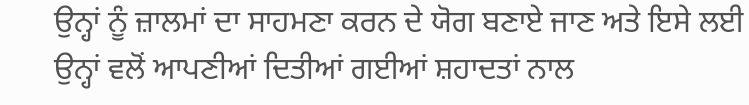ਉਨ੍ਹਾਂ ਨੂੰ ਜ਼ਾਲਮਾਂ ਦਾ ਸਾਹਮਣਾ ਕਰਨ ਦੇ ਯੋਗ ਬਣਾਏ ਜਾਣ ਅਤੇ ਇਸੇ ਲਈ
ਉਨ੍ਹਾਂ ਵਲੋਂ ਆਪਣੀਆਂ ਦਿਤੀਆਂ ਗਈਆਂ ਸ਼ਹਾਦਤਾਂ ਨਾਲ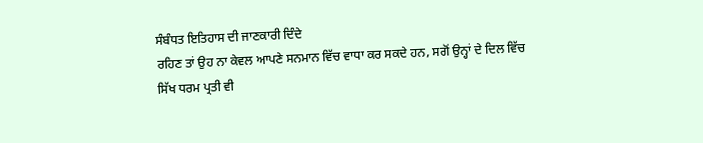ਸੰਬੰਧਤ ਇਤਿਹਾਸ ਦੀ ਜਾਣਕਾਰੀ ਦਿੰਦੇ
ਰਹਿਣ ਤਾਂ ਉਹ ਨਾ ਕੇਵਲ ਆਪਣੇ ਸਨਮਾਨ ਵਿੱਚ ਵਾਧਾ ਕਰ ਸਕਦੇ ਹਨ, ਸਗੋਂ ਉਨ੍ਹਾਂ ਦੇ ਦਿਲ ਵਿੱਚ
ਸਿੱਖ ਧਰਮ ਪ੍ਰਤੀ ਵੀ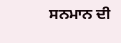ਸਨਮਾਨ ਦੀ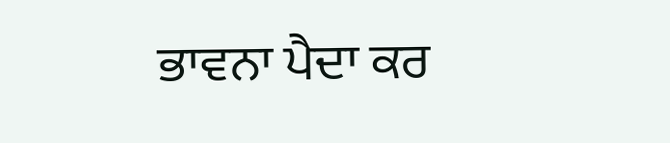ਭਾਵਨਾ ਪੈਦਾ ਕਰ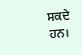ਸਕਦੇ ਹਨ।